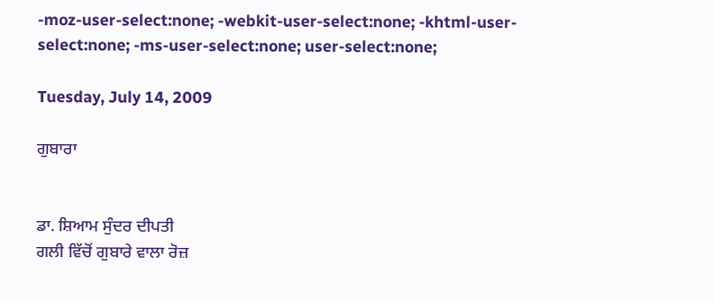-moz-user-select:none; -webkit-user-select:none; -khtml-user-select:none; -ms-user-select:none; user-select:none;

Tuesday, July 14, 2009

ਗੁਬਾਰਾ


ਡਾ. ਸ਼ਿਆਮ ਸੁੰਦਰ ਦੀਪਤੀ
ਗਲੀ ਵਿੱਚੋਂ ਗੁਬਾਰੇ ਵਾਲਾ ਰੋਜ਼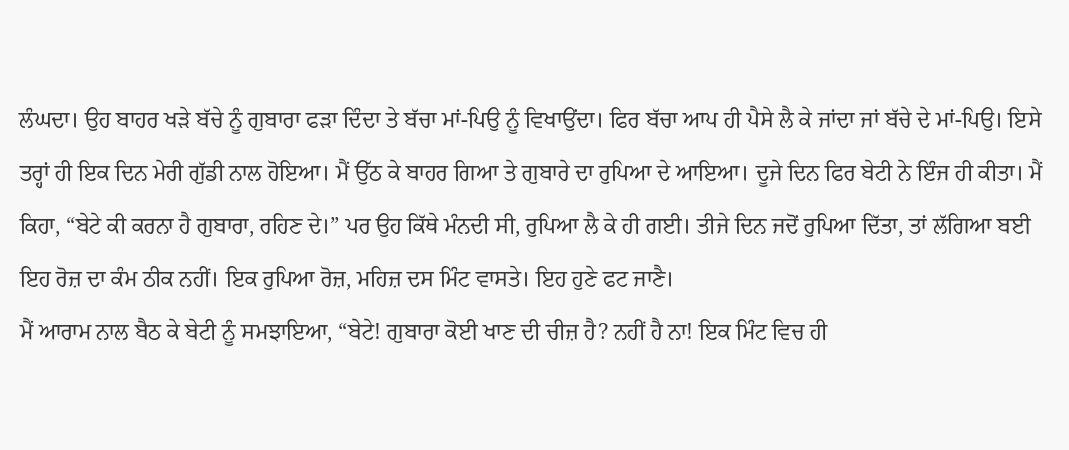ਲੰਘਦਾ। ਉਹ ਬਾਹਰ ਖੜੇ ਬੱਚੇ ਨੂੰ ਗੁਬਾਰਾ ਫੜਾ ਦਿੰਦਾ ਤੇ ਬੱਚਾ ਮਾਂ-ਪਿਉ ਨੂੰ ਵਿਖਾਉਂਦਾ। ਫਿਰ ਬੱਚਾ ਆਪ ਹੀ ਪੈਸੇ ਲੈ ਕੇ ਜਾਂਦਾ ਜਾਂ ਬੱਚੇ ਦੇ ਮਾਂ-ਪਿਉ। ਇਸੇ ਤਰ੍ਹਾਂ ਹੀ ਇਕ ਦਿਨ ਮੇਰੀ ਗੁੱਡੀ ਨਾਲ ਹੋਇਆ। ਮੈਂ ਉੱਠ ਕੇ ਬਾਹਰ ਗਿਆ ਤੇ ਗੁਬਾਰੇ ਦਾ ਰੁਪਿਆ ਦੇ ਆਇਆ। ਦੂਜੇ ਦਿਨ ਫਿਰ ਬੇਟੀ ਨੇ ਇੰਜ ਹੀ ਕੀਤਾ। ਮੈਂ ਕਿਹਾ, “ਬੇਟੇ ਕੀ ਕਰਨਾ ਹੈ ਗੁਬਾਰਾ, ਰਹਿਣ ਦੇ।” ਪਰ ਉਹ ਕਿੱਥੇ ਮੰਨਦੀ ਸੀ, ਰੁਪਿਆ ਲੈ ਕੇ ਹੀ ਗਈ। ਤੀਜੇ ਦਿਨ ਜਦੋਂ ਰੁਪਿਆ ਦਿੱਤਾ, ਤਾਂ ਲੱਗਿਆ ਬਈ ਇਹ ਰੋਜ਼ ਦਾ ਕੰਮ ਠੀਕ ਨਹੀਂ। ਇਕ ਰੁਪਿਆ ਰੋਜ਼, ਮਹਿਜ਼ ਦਸ ਮਿੰਟ ਵਾਸਤੇ। ਇਹ ਹੁਣੇ ਫਟ ਜਾਣੈ।
ਮੈਂ ਆਰਾਮ ਨਾਲ ਬੈਠ ਕੇ ਬੇਟੀ ਨੂੰ ਸਮਝਾਇਆ, “ਬੇਟੇ! ਗੁਬਾਰਾ ਕੋਈ ਖਾਣ ਦੀ ਚੀਜ਼ ਹੈ? ਨਹੀਂ ਹੈ ਨਾ! ਇਕ ਮਿੰਟ ਵਿਚ ਹੀ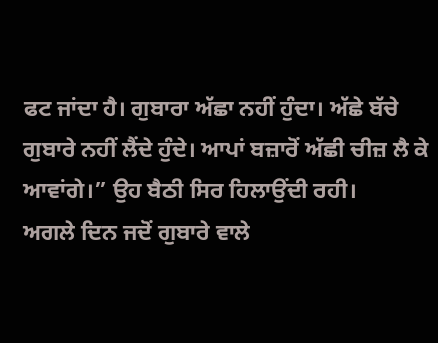ਫਟ ਜਾਂਦਾ ਹੈ। ਗੁਬਾਰਾ ਅੱਛਾ ਨਹੀਂ ਹੁੰਦਾ। ਅੱਛੇ ਬੱਚੇ ਗੁਬਾਰੇ ਨਹੀਂ ਲੈਂਦੇ ਹੁੰਦੇ। ਆਪਾਂ ਬਜ਼ਾਰੋਂ ਅੱਛੀ ਚੀਜ਼ ਲੈ ਕੇ ਆਵਾਂਗੇ।” ਉਹ ਬੈਠੀ ਸਿਰ ਹਿਲਾਉਂਦੀ ਰਹੀ।
ਅਗਲੇ ਦਿਨ ਜਦੋਂ ਗੁਬਾਰੇ ਵਾਲੇ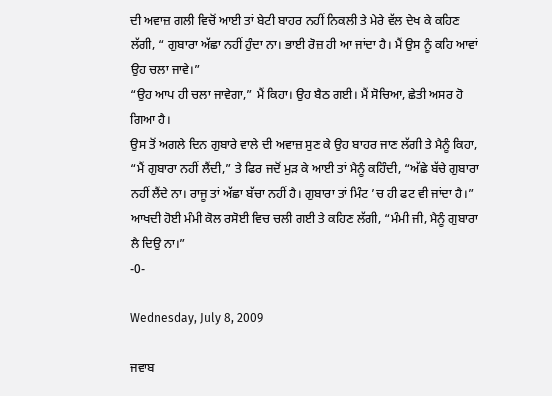ਦੀ ਅਵਾਜ਼ ਗਲੀ ਵਿਚੋਂ ਆਈ ਤਾਂ ਬੇਟੀ ਬਾਹਰ ਨਹੀਂ ਨਿਕਲੀ ਤੇ ਮੇਰੇ ਵੱਲ ਦੇਖ ਕੇ ਕਹਿਣ ਲੱਗੀ, “ ਗੁਬਾਰਾ ਅੱਛਾ ਨਹੀਂ ਹੁੰਦਾ ਨਾ। ਭਾਈ ਰੋਜ਼ ਹੀ ਆ ਜਾਂਦਾ ਹੈ। ਮੈਂ ਉਸ ਨੂੰ ਕਹਿ ਆਵਾਂ ਉਹ ਚਲਾ ਜਾਵੇ।”
“ਉਹ ਆਪ ਹੀ ਚਲਾ ਜਾਵੇਗਾ,” ਮੈਂ ਕਿਹਾ। ਉਹ ਬੈਠ ਗਈ। ਮੈਂ ਸੋਚਿਆ, ਛੇਤੀ ਅਸਰ ਹੋ ਗਿਆ ਹੈ।
ਉਸ ਤੋਂ ਅਗਲੇ ਦਿਨ ਗੁਬਾਰੇ ਵਾਲੇ ਦੀ ਅਵਾਜ਼ ਸੁਣ ਕੇ ਉਹ ਬਾਹਰ ਜਾਣ ਲੱਗੀ ਤੇ ਮੈਨੂੰ ਕਿਹਾ, “ਮੈਂ ਗੁਬਾਰਾ ਨਹੀਂ ਲੈਂਦੀ,” ਤੇ ਫਿਰ ਜਦੋਂ ਮੁੜ ਕੇ ਆਈ ਤਾਂ ਮੈਨੂੰ ਕਹਿੰਦੀ, “ਅੱਛੇ ਬੱਚੇ ਗੁਬਾਰਾ ਨਹੀਂ ਲੈਂਦੇ ਨਾ। ਰਾਜੂ ਤਾਂ ਅੱਛਾ ਬੱਚਾ ਨਹੀਂ ਹੈ। ਗੁਬਾਰਾ ਤਾਂ ਮਿੰਟ ’ਚ ਹੀ ਫਟ ਵੀ ਜਾਂਦਾ ਹੈ।” ਆਖਦੀ ਹੋਈ ਮੰਮੀ ਕੋਲ ਰਸੋਈ ਵਿਚ ਚਲੀ ਗਈ ਤੇ ਕਹਿਣ ਲੱਗੀ, “ਮੰਮੀ ਜੀ, ਮੈਨੂੰ ਗੁਬਾਰਾ ਲੈ ਦਿਉ ਨਾ।”
-0-

Wednesday, July 8, 2009

ਜਵਾਬ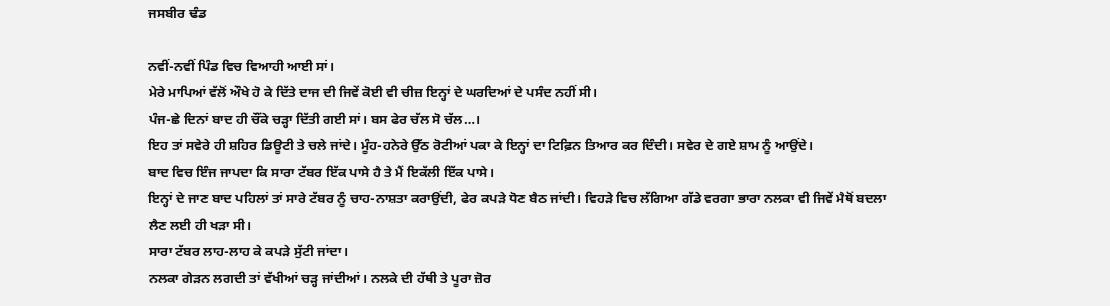ਜਸਬੀਰ ਢੰਡ

ਨਵੀਂ-ਨਵੀਂ ਪਿੰਡ ਵਿਚ ਵਿਆਹੀ ਆਈ ਸਾਂ।
ਮੇਰੇ ਮਾਪਿਆਂ ਵੱਲੋਂ ਔਖੇ ਹੋ ਕੇ ਦਿੱਤੇ ਦਾਜ ਦੀ ਜਿਵੇਂ ਕੋਈ ਵੀ ਚੀਜ਼ ਇਨ੍ਹਾਂ ਦੇ ਘਰਦਿਆਂ ਦੇ ਪਸੰਦ ਨਹੀਂ ਸੀ।
ਪੰਜ-ਛੇ ਦਿਨਾਂ ਬਾਦ ਹੀ ਚੌਂਕੇ ਚੜ੍ਹਾ ਦਿੱਤੀ ਗਈ ਸਾਂ। ਬਸ ਫੇਰ ਚੱਲ ਸੋ ਚੱਲ…।
ਇਹ ਤਾਂ ਸਵੇਰੇ ਹੀ ਸ਼ਹਿਰ ਡਿਊਟੀ ਤੇ ਚਲੇ ਜਾਂਦੇ। ਮੂੰਹ-ਹਨੇਰੇ ਉੱਠ ਰੋਟੀਆਂ ਪਕਾ ਕੇ ਇਨ੍ਹਾਂ ਦਾ ਟਿਫ਼ਿਨ ਤਿਆਰ ਕਰ ਦਿੰਦੀ। ਸਵੇਰ ਦੇ ਗਏ ਸ਼ਾਮ ਨੂੰ ਆਉਂਦੇ।
ਬਾਦ ਵਿਚ ਇੰਜ ਜਾਪਦਾ ਕਿ ਸਾਰਾ ਟੱਬਰ ਇੱਕ ਪਾਸੇ ਹੈ ਤੇ ਮੈਂ ਇਕੱਲੀ ਇੱਕ ਪਾਸੇ।
ਇਨ੍ਹਾਂ ਦੇ ਜਾਣ ਬਾਦ ਪਹਿਲਾਂ ਤਾਂ ਸਾਰੇ ਟੱਬਰ ਨੂੰ ਚਾਹ-ਨਾਸ਼ਤਾ ਕਰਾਉਂਦੀ, ਫੇਰ ਕਪੜੇ ਧੋਣ ਬੈਠ ਜਾਂਦੀ। ਵਿਹੜੇ ਵਿਚ ਲੱਗਿਆ ਗੱਡੇ ਵਰਗਾ ਭਾਰਾ ਨਲਕਾ ਵੀ ਜਿਵੇਂ ਮੈਥੋਂ ਬਦਲਾ ਲੈਣ ਲਈ ਹੀ ਖੜਾ ਸੀ।
ਸਾਰਾ ਟੱਬਰ ਲਾਹ-ਲਾਹ ਕੇ ਕਪੜੇ ਸੁੱਟੀ ਜਾਂਦਾ।
ਨਲਕਾ ਗੇੜਨ ਲਗਦੀ ਤਾਂ ਵੱਖੀਆਂ ਚੜ੍ਹ ਜਾਂਦੀਆਂ। ਨਲਕੇ ਦੀ ਹੱਥੀ ਤੇ ਪੂਰਾ ਜ਼ੋਰ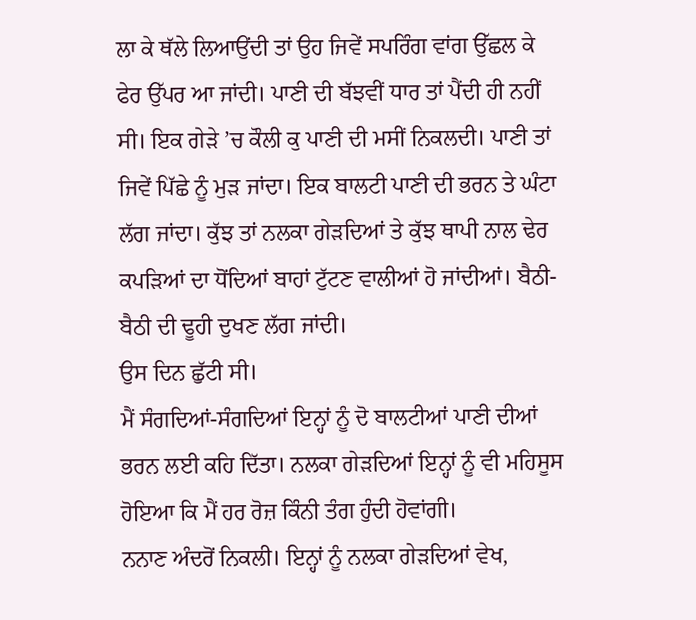ਲਾ ਕੇ ਥੱਲੇ ਲਿਆਉਂਦੀ ਤਾਂ ਉਹ ਜਿਵੇਂ ਸਪਰਿੰਗ ਵਾਂਗ ਉੱਛਲ ਕੇ ਫੇਰ ਉੱਪਰ ਆ ਜਾਂਦੀ। ਪਾਣੀ ਦੀ ਬੱਝਵੀਂ ਧਾਰ ਤਾਂ ਪੈਂਦੀ ਹੀ ਨਹੀਂ ਸੀ। ਇਕ ਗੇੜੇ ’ਚ ਕੌਲੀ ਕੁ ਪਾਣੀ ਦੀ ਮਸੀਂ ਨਿਕਲਦੀ। ਪਾਣੀ ਤਾਂ ਜਿਵੇਂ ਪਿੱਛੇ ਨੂੰ ਮੁੜ ਜਾਂਦਾ। ਇਕ ਬਾਲਟੀ ਪਾਣੀ ਦੀ ਭਰਨ ਤੇ ਘੰਟਾ ਲੱਗ ਜਾਂਦਾ। ਕੁੱਝ ਤਾਂ ਨਲਕਾ ਗੇੜਦਿਆਂ ਤੇ ਕੁੱਝ ਥਾਪੀ ਨਾਲ ਢੇਰ ਕਪੜਿਆਂ ਦਾ ਧੋਂਦਿਆਂ ਬਾਹਾਂ ਟੁੱਟਣ ਵਾਲੀਆਂ ਹੋ ਜਾਂਦੀਆਂ। ਬੈਠੀ-ਬੈਠੀ ਦੀ ਢੂਹੀ ਦੁਖਣ ਲੱਗ ਜਾਂਦੀ।
ਉਸ ਦਿਨ ਛੁੱਟੀ ਸੀ।
ਮੈਂ ਸੰਗਦਿਆਂ-ਸੰਗਦਿਆਂ ਇਨ੍ਹਾਂ ਨੂੰ ਦੋ ਬਾਲਟੀਆਂ ਪਾਣੀ ਦੀਆਂ ਭਰਨ ਲਈ ਕਹਿ ਦਿੱਤਾ। ਨਲਕਾ ਗੇੜਦਿਆਂ ਇਨ੍ਹਾਂ ਨੂੰ ਵੀ ਮਹਿਸੂਸ ਹੋਇਆ ਕਿ ਮੈਂ ਹਰ ਰੋਜ਼ ਕਿੰਨੀ ਤੰਗ ਹੁੰਦੀ ਹੋਵਾਂਗੀ।
ਨਨਾਣ ਅੰਦਰੋਂ ਨਿਕਲੀ। ਇਨ੍ਹਾਂ ਨੂੰ ਨਲਕਾ ਗੇੜਦਿਆਂ ਵੇਖ,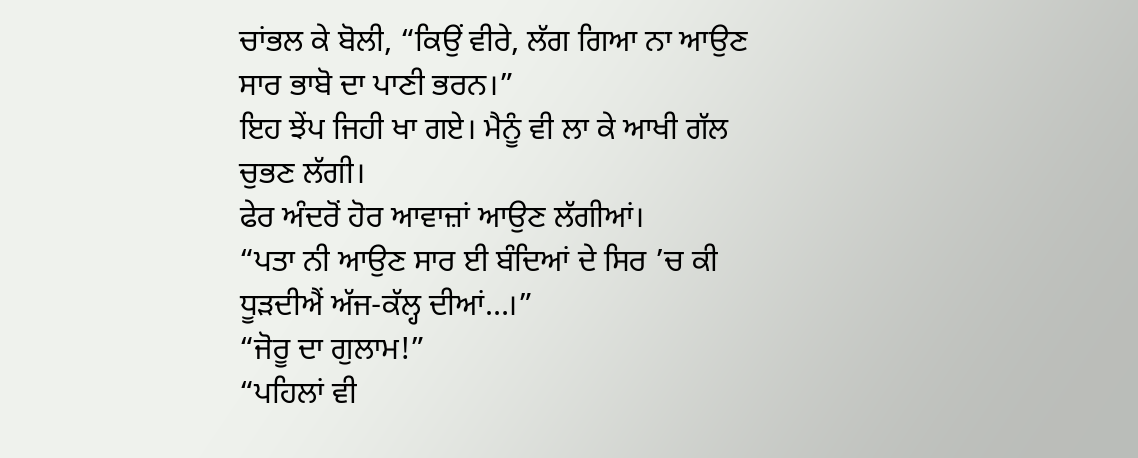ਚਾਂਭਲ ਕੇ ਬੋਲੀ, “ਕਿਉਂ ਵੀਰੇ, ਲੱਗ ਗਿਆ ਨਾ ਆਉਣ ਸਾਰ ਭਾਬੋ ਦਾ ਪਾਣੀ ਭਰਨ।”
ਇਹ ਝੇਂਪ ਜਿਹੀ ਖਾ ਗਏ। ਮੈਨੂੰ ਵੀ ਲਾ ਕੇ ਆਖੀ ਗੱਲ ਚੁਭਣ ਲੱਗੀ।
ਫੇਰ ਅੰਦਰੋਂ ਹੋਰ ਆਵਾਜ਼ਾਂ ਆਉਣ ਲੱਗੀਆਂ।
“ਪਤਾ ਨੀ ਆਉਣ ਸਾਰ ਈ ਬੰਦਿਆਂ ਦੇ ਸਿਰ ’ਚ ਕੀ ਧੂੜਦੀਐਂ ਅੱਜ-ਕੱਲ੍ਹ ਦੀਆਂ…।”
“ਜੋਰੂ ਦਾ ਗੁਲਾਮ!”
“ਪਹਿਲਾਂ ਵੀ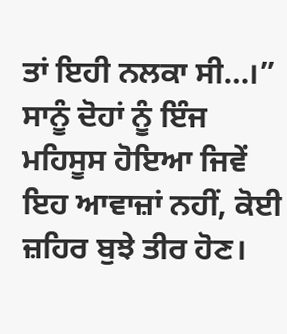ਤਾਂ ਇਹੀ ਨਲਕਾ ਸੀ…।”
ਸਾਨੂੰ ਦੋਹਾਂ ਨੂੰ ਇੰਜ ਮਹਿਸੂਸ ਹੋਇਆ ਜਿਵੇਂ ਇਹ ਆਵਾਜ਼ਾਂ ਨਹੀਂ, ਕੋਈ ਜ਼ਹਿਰ ਬੁਝੇ ਤੀਰ ਹੋਣ।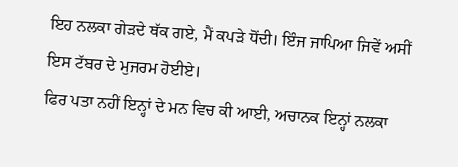ਇਹ ਨਲਕਾ ਗੇੜਦੇ ਥੱਕ ਗਏ, ਮੈਂ ਕਪੜੇ ਧੋਂਦੀ। ਇੰਜ ਜਾਪਿਆ ਜਿਵੇਂ ਅਸੀਂ ਇਸ ਟੱਬਰ ਦੇ ਮੁਜਰਮ ਹੋਈਏ।
ਫਿਰ ਪਤਾ ਨਹੀਂ ਇਨ੍ਹਾਂ ਦੇ ਮਨ ਵਿਚ ਕੀ ਆਈ, ਅਚਾਨਕ ਇਨ੍ਹਾਂ ਨਲਕਾ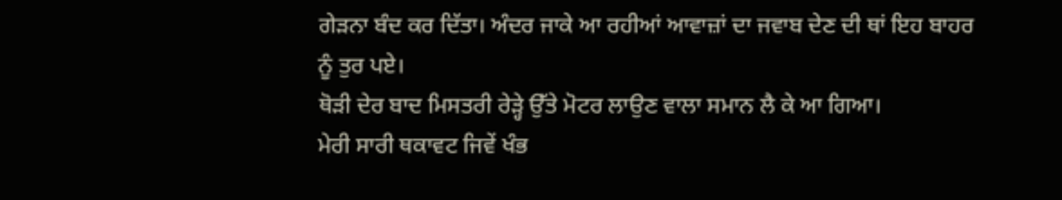ਗੇੜਨਾ ਬੰਦ ਕਰ ਦਿੱਤਾ। ਅੰਦਰ ਜਾਕੇ ਆ ਰਹੀਆਂ ਆਵਾਜ਼ਾਂ ਦਾ ਜਵਾਬ ਦੇਣ ਦੀ ਥਾਂ ਇਹ ਬਾਹਰ ਨੂੰ ਤੁਰ ਪਏ।
ਥੋੜੀ ਦੇਰ ਬਾਦ ਮਿਸਤਰੀ ਰੇੜ੍ਹੇ ਉੱਤੇ ਮੋਟਰ ਲਾਉਣ ਵਾਲਾ ਸਮਾਨ ਲੈ ਕੇ ਆ ਗਿਆ।
ਮੇਰੀ ਸਾਰੀ ਥਕਾਵਟ ਜਿਵੇਂ ਖੰਭ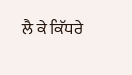ਲੈ ਕੇ ਕਿੱਧਰੇ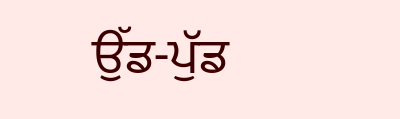ਉੱਡ-ਪੁੱਡ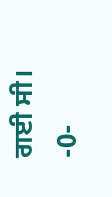ਗਈ ਸੀ।
-0-